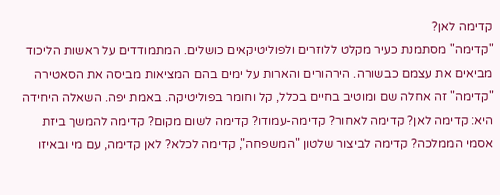קדימה לאן?
"קדימה" מסתמנת כעיר מקלט ללוזרים ולפוליטיקאים כושלים. המתמודדים על ראשות הליכוד מביאים את עצמם כבשורה. הירהורים והארות על ימים בהם המציאות מביסה את הסאטירה
"קדימה" זה אחלה שם ומוטיב בחיים בכלל, קל וחומר בפוליטיקה. באמת יפה. השאלה היחידה היא: קדימה לאן? קדימה לאחור? קדימה-עמודו? קדימה לשום מקום? קדימה להמשך ביזת אסמי הממלכה? קדימה לביצור שלטון "המשפחה", קדימה לכלא? לאן קדימה, עם מי ובאיזו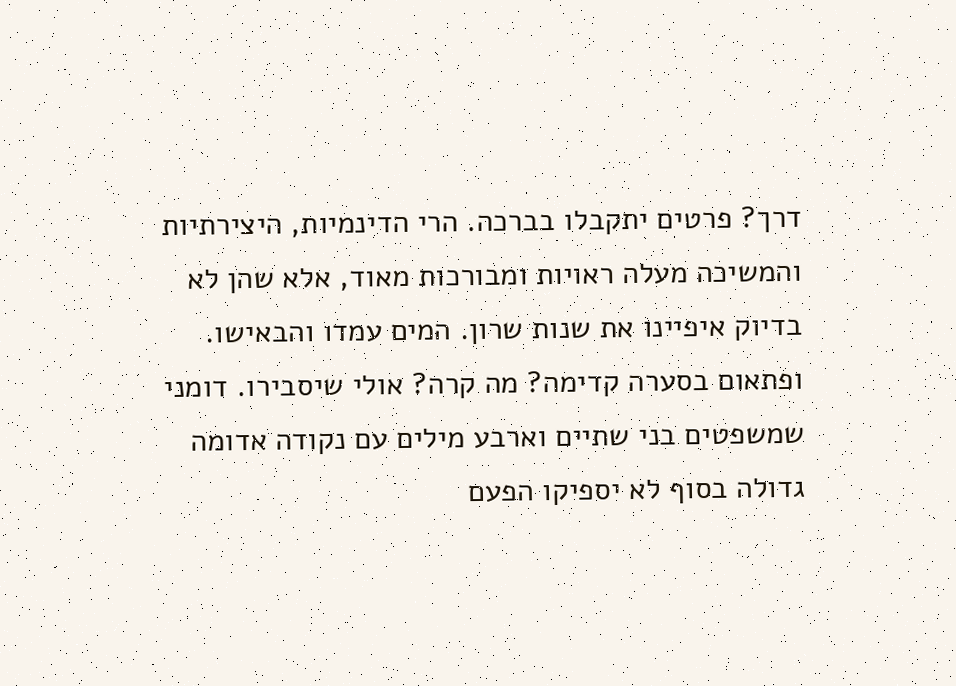דרך? פרטים יתקבלו בברכה. הרי הדינמיות, היצירתיות והמשיכה מעלה ראויות ומבורכות מאוד, אלא שהן לא בדיוק איפיינו את שנות שרון. המים עמדו והבאישו. ופתאום בסערה קדימה? מה קרה? אולי שיסבירו. דומני שמשפטים בני שתיים וארבע מילים עם נקודה אדומה גדולה בסוף לא יספיקו הפעם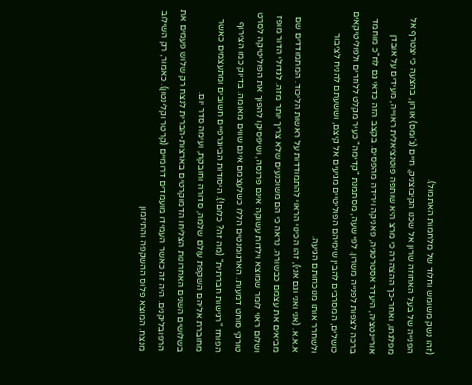(זהו נשק משומש וחלוד של מלחמות האתמול).
הפנייה של בעל האחוזה שרון אל שכנו הקיבוצניק, חיים (ג'ומס) אורון, בהצעה כי יצטרף אל מפלגתו, ואחר-כך ההצהרה כי מרצ היא שותפה פוטנציאלית ראוייה, מעידים על אובדן אוריינטציה, היעדר אסטרטגיה, פאניקה וירידה מהפסים. בקצב הזה כדאי גם לח"כ מוחמד ברכה לצפות לפנייה משרון. לפי שעה, מסתמנת "קדימה" כעיר מקלט ללוזרים ולפוליטיקאים כושלים, המסרבים להבין שימיהם הפוליטיים מגיעים אל קיצם, וששעתם להניח לציבור ולשחרר אותו מנוכחותם הגיעה.
א.א.א. (אני ואני וגם אני), זהו הכינוי הראוי להתמודדות על ראשות הליכוד. המתמודדים שם מביאים את עצמם כבשורה. נראה כי הם משוכנעים שלא צריך יותר מזה. לגדולי הדור מופז ושלום ראוי לומר שמוצא וילדות עשוקה אינם פרנסה, ושיפסיקו להפוך את הפוליטיקה לסרט טורקי סוחט דמעות. הארגומנטים הללו כשלעצמם אינם שווים מאומה. בדיוק כמו הצירוף הפוחז "רגישות חברתית" (מה זה? כלום!). היסודות הביוגרפיים חשובים ומתעצמים כאשר מחוברת אליהם השקפת עולם שלמה, סדורה וחובקת, ועימה סדר יום.
בשלושים השנים האחרונות הצליחו הדמוקרטים בארצות-הברית לנצח רק שלוש פעמים את הרפובליקנים. היה זה כאשר העמידו מועמדים דרומיים (קרטר וקלינטון). כאמור, רק השילוב מנצח. המוצא פלוס ההשקפה והתיזמון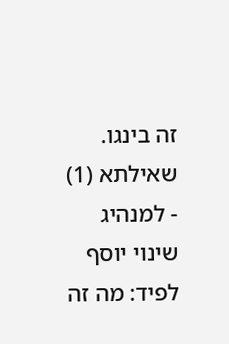זה בינגו.
שאילתא (1) - למנהיג שינוי יוסף לפיד: מה זה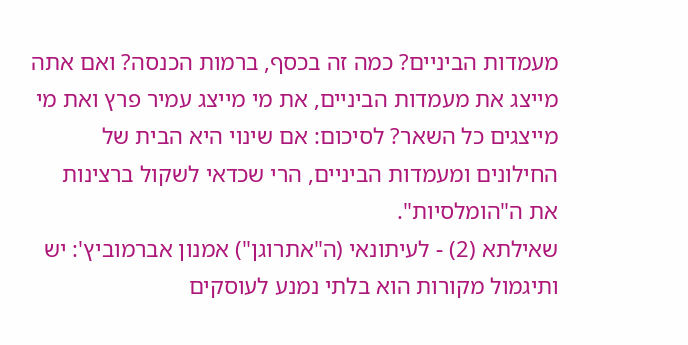מעמדות הביניים? כמה זה בכסף, ברמות הכנסה? ואם אתה מייצג את מעמדות הביניים, את מי מייצג עמיר פרץ ואת מי מייצגים כל השאר? לסיכום: אם שינוי היא הבית של החילונים ומעמדות הביניים, הרי שכדאי לשקול ברצינות את ה"הומלסיות".
שאילתא (2) - לעיתונאי (ה"אתרוגן") אמנון אברמוביץ': יש ותיגמול מקורות הוא בלתי נמנע לעוסקים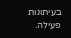בעיתונות פעילה.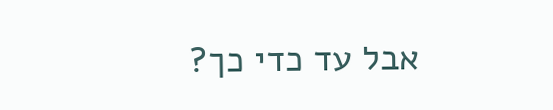אבל עד כדי כך?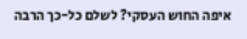איפה החוש העסקי? לשלם כל-כך הרבה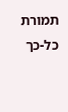תמורת כל-כך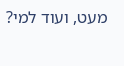מעט, ועוד למי?